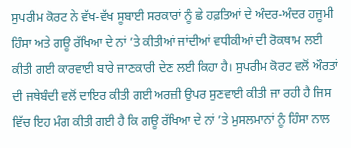ਸੁਪਰੀਮ ਕੋਰਟ ਨੇ ਵੱਖ-ਵੱਖ ਸੂਬਾਈ ਸਰਕਾਰਾਂ ਨੂੰ ਛੇ ਹਫ਼ਤਿਆਂ ਦੇ ਅੰਦਰ-ਅੰਦਰ ਹਜੂਮੀ ਹਿੰਸਾ ਅਤੇ ਗਊ ਰੱਖਿਆ ਦੇ ਨਾਂ ’ਤੇ ਕੀਤੀਆਂ ਜਾਂਦੀਆਂ ਵਧੀਕੀਆਂ ਦੀ ਰੋਕਥਾਮ ਲਈ ਕੀਤੀ ਗਈ ਕਾਰਵਾਈ ਬਾਰੇ ਜਾਣਕਾਰੀ ਦੇਣ ਲਈ ਕਿਹਾ ਹੈ। ਸੁਪਰੀਮ ਕੋਰਟ ਵਲੋਂ ਔਰਤਾਂ ਦੀ ਜਥੇਬੰਦੀ ਵਲੋਂ ਦਾਇਰ ਕੀਤੀ ਗਈ ਅਰਜ਼ੀ ਉਪਰ ਸੁਣਵਾਈ ਕੀਤੀ ਜਾ ਰਹੀ ਹੈ ਜਿਸ ਵਿੱਚ ਇਹ ਮੰਗ ਕੀਤੀ ਗਈ ਹੈ ਕਿ ਗਊ ਰੱਖਿਆ ਦੇ ਨਾਂ ’ਤੇ ਮੁਸਲਮਾਨਾਂ ਨੂੰ ਹਿੰਸਾ ਨਾਲ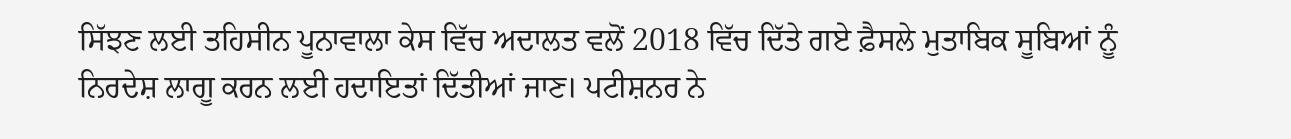ਸਿੱਝਣ ਲਈ ਤਹਿਸੀਨ ਪੂਨਾਵਾਲਾ ਕੇਸ ਵਿੱਚ ਅਦਾਲਤ ਵਲੋਂ 2018 ਵਿੱਚ ਦਿੱਤੇ ਗਏ ਫ਼ੈਸਲੇ ਮੁਤਾਬਿਕ ਸੂਬਿਆਂ ਨੂੰ ਨਿਰਦੇਸ਼ ਲਾਗੂ ਕਰਨ ਲਈ ਹਦਾਇਤਾਂ ਦਿੱਤੀਆਂ ਜਾਣ। ਪਟੀਸ਼ਨਰ ਨੇ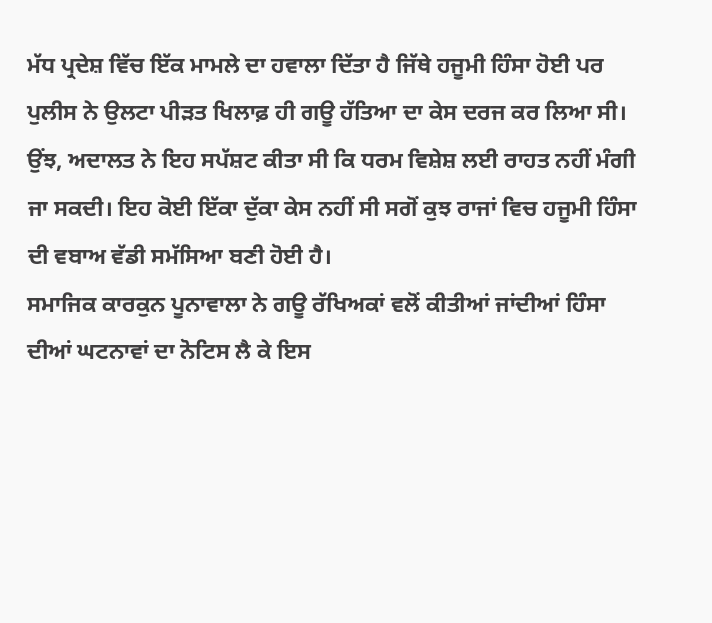ਮੱਧ ਪ੍ਰਦੇਸ਼ ਵਿੱਚ ਇੱਕ ਮਾਮਲੇ ਦਾ ਹਵਾਲਾ ਦਿੱਤਾ ਹੈ ਜਿੱਥੇ ਹਜੂਮੀ ਹਿੰਸਾ ਹੋਈ ਪਰ ਪੁਲੀਸ ਨੇ ਉਲਟਾ ਪੀੜਤ ਖਿਲਾਫ਼ ਹੀ ਗਊ ਹੱਤਿਆ ਦਾ ਕੇਸ ਦਰਜ ਕਰ ਲਿਆ ਸੀ। ਉਂਝ, ਅਦਾਲਤ ਨੇ ਇਹ ਸਪੱਸ਼ਟ ਕੀਤਾ ਸੀ ਕਿ ਧਰਮ ਵਿਸ਼ੇਸ਼ ਲਈ ਰਾਹਤ ਨਹੀਂ ਮੰਗੀ ਜਾ ਸਕਦੀ। ਇਹ ਕੋਈ ਇੱਕਾ ਦੁੱਕਾ ਕੇਸ ਨਹੀਂ ਸੀ ਸਗੋਂ ਕੁਝ ਰਾਜਾਂ ਵਿਚ ਹਜੂਮੀ ਹਿੰਸਾ ਦੀ ਵਬਾਅ ਵੱਡੀ ਸਮੱਸਿਆ ਬਣੀ ਹੋਈ ਹੈ।
ਸਮਾਜਿਕ ਕਾਰਕੁਨ ਪੂਨਾਵਾਲਾ ਨੇ ਗਊ ਰੱਖਿਅਕਾਂ ਵਲੋਂ ਕੀਤੀਆਂ ਜਾਂਦੀਆਂ ਹਿੰਸਾ ਦੀਆਂ ਘਟਨਾਵਾਂ ਦਾ ਨੋਟਿਸ ਲੈ ਕੇ ਇਸ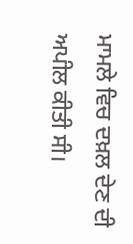ਮਾਮਲੇ ਵਿਚ ਦਖ਼ਲ ਦੇਣ ਦੀ ਅਪੀਲ ਕੀਤੀ ਸੀ।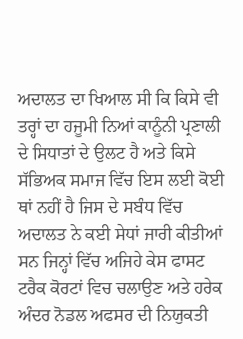ਅਦਾਲਤ ਦਾ ਖਿਆਲ ਸੀ ਕਿ ਕਿਸੇ ਵੀ ਤਰ੍ਹਾਂ ਦਾ ਹਜੂਮੀ ਨਿਆਂ ਕਾਨੂੰਨੀ ਪ੍ਰਣਾਲੀ ਦੇ ਸਿਧਾਤਾਂ ਦੇ ਉਲਟ ਹੈ ਅਤੇ ਕਿਸੇ ਸੱਭਿਅਕ ਸਮਾਜ ਵਿੱਚ ਇਸ ਲਈ ਕੋਈ ਥਾਂ ਨਹੀਂ ਹੈ ਜਿਸ ਦੇ ਸਬੰਧ ਵਿੱਚ ਅਦਾਲਤ ਨੇ ਕਈ ਸੇਧਾਂ ਜਾਰੀ ਕੀਤੀਆਂ ਸਨ ਜਿਨ੍ਹਾਂ ਵਿੱਚ ਅਜਿਹੇ ਕੇਸ ਫਾਸਟ ਟਰੈਕ ਕੋਰਟਾਂ ਵਿਚ ਚਲਾਉਣ ਅਤੇ ਹਰੇਕ ਅੰਦਰ ਨੋਡਲ ਅਫਸਰ ਦੀ ਨਿਯੁਕਤੀ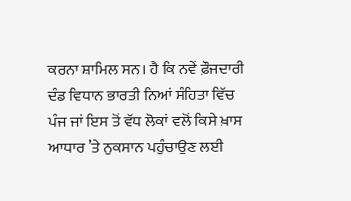ਕਰਨਾ ਸ਼ਾਮਿਲ ਸਨ। ਹੈ ਕਿ ਨਵੇਂ ਫ਼ੌਜਦਾਰੀ ਦੰਡ ਵਿਧਾਨ ਭਾਰਤੀ ਨਿਆਂ ਸੰਹਿਤਾ ਵਿੱਚ ਪੰਜ ਜਾਂ ਇਸ ਤੋਂ ਵੱਧ ਲੋਕਾਂ ਵਲੋਂ ਕਿਸੇ ਖ਼ਾਸ ਆਧਾਰ ’ਤੇ ਨੁਕਸਾਨ ਪਹੁੰਚਾਉਣ ਲਈ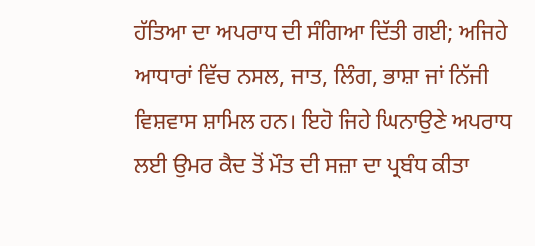ਹੱਤਿਆ ਦਾ ਅਪਰਾਧ ਦੀ ਸੰਗਿਆ ਦਿੱਤੀ ਗਈ; ਅਜਿਹੇ ਆਧਾਰਾਂ ਵਿੱਚ ਨਸਲ, ਜਾਤ, ਲਿੰਗ, ਭਾਸ਼ਾ ਜਾਂ ਨਿੱਜੀ ਵਿਸ਼ਵਾਸ ਸ਼ਾਮਿਲ ਹਨ। ਇਹੋ ਜਿਹੇ ਘਿਨਾਉਣੇ ਅਪਰਾਧ ਲਈ ਉਮਰ ਕੈਦ ਤੋਂ ਮੌਤ ਦੀ ਸਜ਼ਾ ਦਾ ਪ੍ਰਬੰਧ ਕੀਤਾ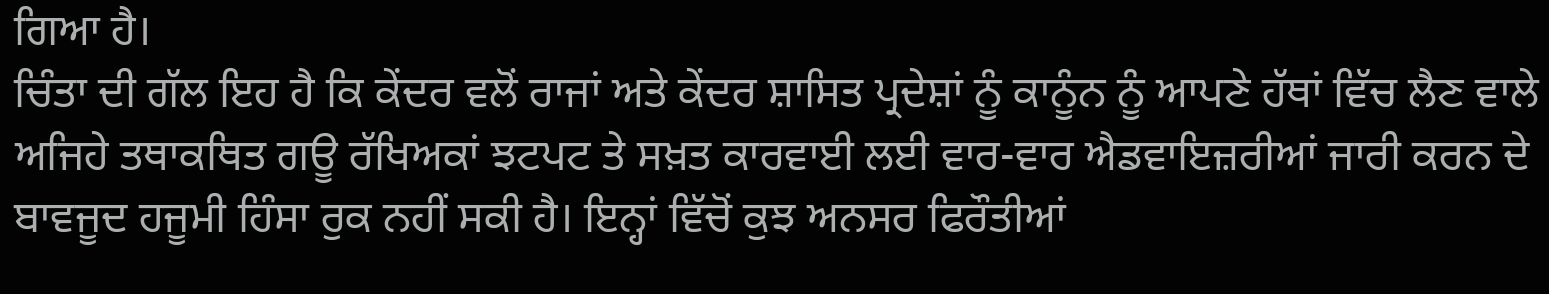ਗਿਆ ਹੈ।
ਚਿੰਤਾ ਦੀ ਗੱਲ ਇਹ ਹੈ ਕਿ ਕੇਂਦਰ ਵਲੋਂ ਰਾਜਾਂ ਅਤੇ ਕੇਂਦਰ ਸ਼ਾਸਿਤ ਪ੍ਰਦੇਸ਼ਾਂ ਨੂੰ ਕਾਨੂੰਨ ਨੂੰ ਆਪਣੇ ਹੱਥਾਂ ਵਿੱਚ ਲੈਣ ਵਾਲੇ ਅਜਿਹੇ ਤਥਾਕਥਿਤ ਗਊ ਰੱਖਿਅਕਾਂ ਝਟਪਟ ਤੇ ਸਖ਼ਤ ਕਾਰਵਾਈ ਲਈ ਵਾਰ-ਵਾਰ ਐਡਵਾਇਜ਼ਰੀਆਂ ਜਾਰੀ ਕਰਨ ਦੇ ਬਾਵਜੂਦ ਹਜੂਮੀ ਹਿੰਸਾ ਰੁਕ ਨਹੀਂ ਸਕੀ ਹੈ। ਇਨ੍ਹਾਂ ਵਿੱਚੋਂ ਕੁਝ ਅਨਸਰ ਫਿਰੌਤੀਆਂ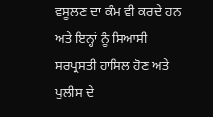ਵਸੂਲਣ ਦਾ ਕੰਮ ਵੀ ਕਰਦੇ ਹਨ ਅਤੇ ਇਨ੍ਹਾਂ ਨੂੰ ਸਿਆਸੀ ਸਰਪ੍ਰਸਤੀ ਹਾਸਿਲ ਹੋਣ ਅਤੇ ਪੁਲੀਸ ਦੇ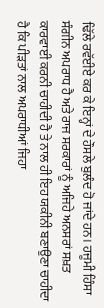ਢਿੱਲੇ ਰਵੱਈਏ ਕਰ ਕੇ ਇਨ੍ਹਾਂ ਦੇ ਹੌਸਲੇ ਬੁਲੰਦ ਹੋ ਜਾਂਦੇ ਹਨ। ਹਜੂਮੀ ਹਿੰਸਾ ਸੰਗੀਨ ਅਪਰਾਧ ਹੈ ਅਤੇ ਰਾਜ ਸਰਕਾਰਾਂ ਨੂੰ ਅਜਿਹੇ ਅਨਸਰਾਂ ਸਖ਼ਤ ਕਾਰਵਾਈ ਕਰਨੀ ਚਾਹੀਦੀ ਹੈ ਤੇ ਨਾਲ ਹੀ ਇਹ ਯਕੀਨੀ ਬਣਾਉਣਾ ਚਾਹੀਦਾ ਹੈ ਕਿ ਪੀੜਤਾਂ ਨਾਲ ਅਪਰਾਧੀਆਂ ਜਿਹਾ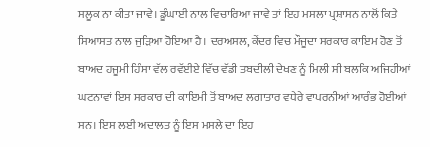ਸਲੂਕ ਨਾ ਕੀਤਾ ਜਾਵੇ। ਡੂੰਘਾਈ ਨਾਲ ਵਿਚਾਰਿਆ ਜਾਵੇ ਤਾਂ ਇਹ ਮਸਲਾ ਪ੍ਰਸ਼ਾਸਨ ਨਾਲੋਂ ਕਿਤੇ ਸਿਆਸਤ ਨਾਲ ਜੁੜਿਆ ਹੋਇਆ ਹੈ। ਦਰਅਸਲ, ਕੇਂਦਰ ਵਿਚ ਮੌਜੂਦਾ ਸਰਕਾਰ ਕਾਇਮ ਹੋਣ ਤੋਂ ਬਾਅਦ ਹਜੂਮੀ ਹਿੰਸਾ ਵੱਲ ਰਵੱਈਏ ਵਿੱਚ ਵੱਡੀ ਤਬਦੀਲੀ ਦੇਖਣ ਨੂੰ ਮਿਲੀ ਸੀ ਬਲਕਿ ਅਜਿਹੀਆਂ ਘਟਨਾਵਾਂ ਇਸ ਸਰਕਾਰ ਦੀ ਕਾਇਮੀ ਤੋਂ ਬਾਅਦ ਲਗਾਤਾਰ ਵਧੇਰੇ ਵਾਪਰਨੀਆਂ ਆਰੰਭ ਹੋਈਆਂ ਸਨ। ਇਸ ਲਈ ਅਦਾਲਤ ਨੂੰ ਇਸ ਮਸਲੇ ਦਾ ਇਹ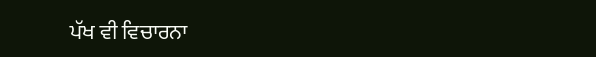ਪੱਖ ਵੀ ਵਿਚਾਰਨਾ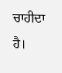ਚਾਹੀਦਾ ਹੈ।